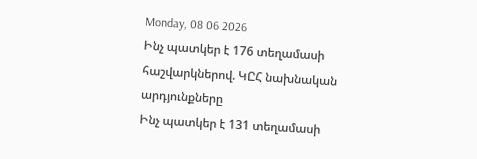Monday, 08 06 2026
Ինչ պատկեր է 176 տեղամասի հաշվարկներով. ԿԸՀ նախնական արդյունքները
Ինչ պատկեր է 131 տեղամասի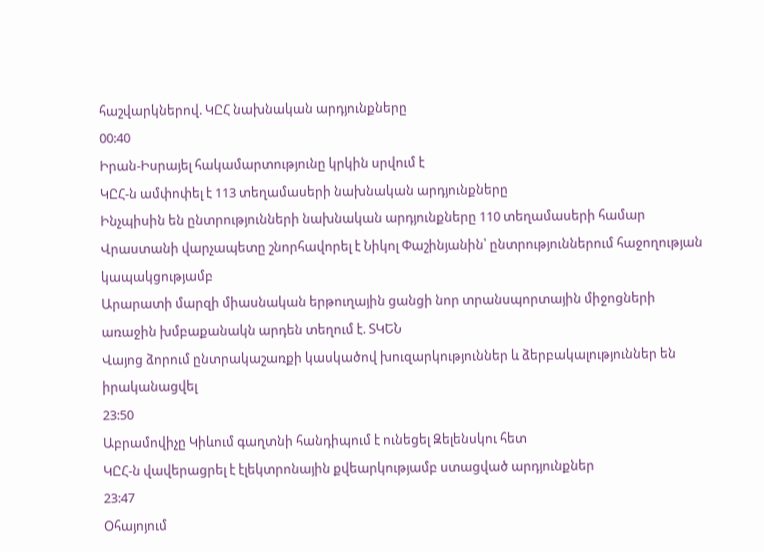հաշվարկներով. ԿԸՀ նախնական արդյունքները
00:40
Իրան-Իսրայել հակամարտությունը կրկին սրվում է
ԿԸՀ-ն ամփոփել է 113 տեղամասերի նախնական արդյունքները
Ինչպիսին են ընտրությունների նախնական արդյունքները 110 տեղամասերի համար
Վրաստանի վարչապետը շնորհավորել է Նիկոլ Փաշինյանին՝ ընտրություններում հաջողության կապակցությամբ
Արարատի մարզի միասնական երթուղային ցանցի նոր տրանսպորտային միջոցների առաջին խմբաքանակն արդեն տեղում է. ՏԿԵՆ
Վայոց ձորում ընտրակաշառքի կասկածով խուզարկություններ և ձերբակալություններ են իրականացվել
23:50
Աբրամովիչը Կիևում գաղտնի հանդիպում է ունեցել Զելենսկու հետ
ԿԸՀ-ն վավերացրել է էլեկտրոնային քվեարկությամբ ստացված արդյունքներ
23:47
Օհայոյում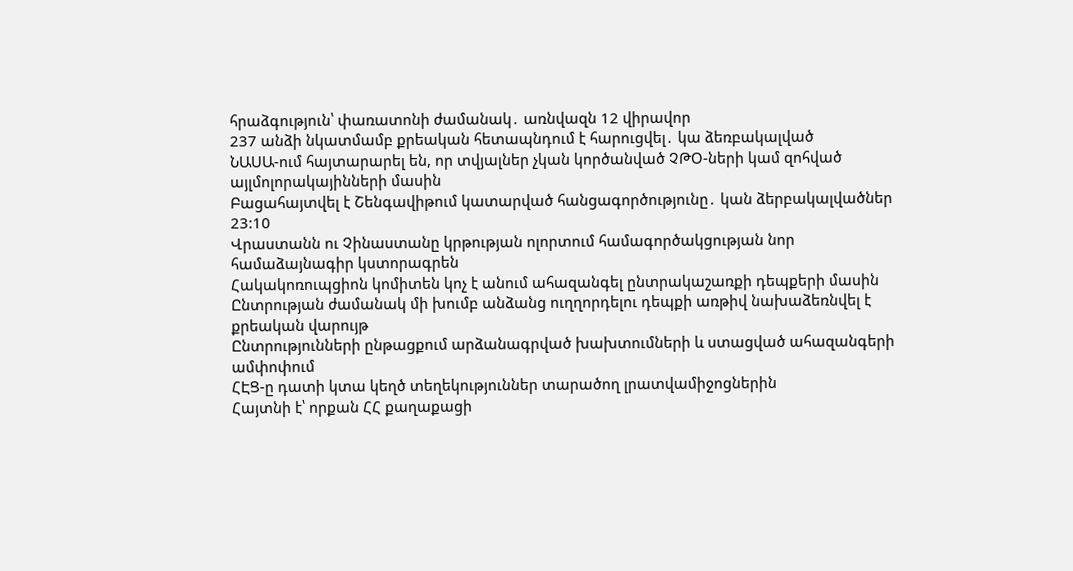հրաձգություն՝ փառատոնի ժամանակ․ առնվազն 12 վիրավոր
237 անձի նկատմամբ քրեական հետապնդում է հարուցվել․ կա ձեռբակալված
ՆԱՍԱ-ում հայտարարել են, որ տվյալներ չկան կործանված ՉԹՕ-ների կամ զոհված այլմոլորակայինների մասին
Բացահայտվել է Շենգավիթում կատարված հանցագործությունը․ կան ձերբակալվածներ
23:10
Վրաստանն ու Չինաստանը կրթության ոլորտում համագործակցության նոր համաձայնագիր կստորագրեն
Հակակոռուպցիոն կոմիտեն կոչ է անում ահազանգել ընտրակաշառքի դեպքերի մասին
Ընտրության ժամանակ մի խումբ անձանց ուղղորդելու դեպքի առթիվ նախաձեռնվել է քրեական վարույթ
Ընտրությունների ընթացքում արձանագրված խախտումների և ստացված ահազանգերի ամփոփում
ՀԷՑ-ը դատի կտա կեղծ տեղեկություններ տարածող լրատվամիջոցներին
Հայտնի է՝ որքան ՀՀ քաղաքացի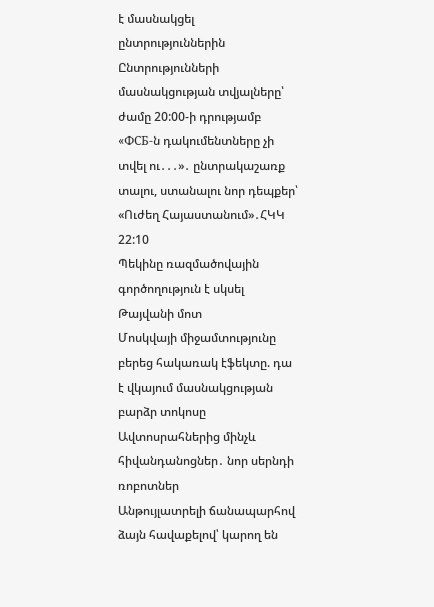է մասնակցել ընտրություններին
Ընտրությունների մասնակցության տվյալները՝ ժամը 20:00-ի դրությամբ
«ФСБ-ն դակումենտները չի տվել ու․․․»․ ընտրակաշառք տալու, ստանալու նոր դեպքեր՝ «Ուժեղ Հայաստանում»․ՀԿԿ
22:10
Պեկինը ռազմածովային գործողություն է սկսել Թայվանի մոտ
Մոսկվայի միջամտությունը բերեց հակառակ էֆեկտը. դա է վկայում մասնակցության բարձր տոկոսը
Ավտոսրահներից մինչև հիվանդանոցներ․ նոր սերնդի ռոբոտներ
Անթույլատրելի ճանապարհով ձայն հավաքելով՝ կարող են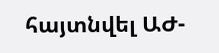հայտնվել ԱԺ-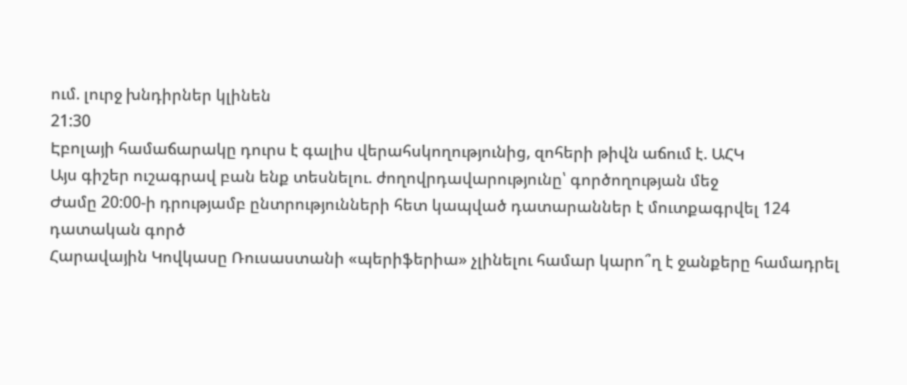ում. լուրջ խնդիրներ կլինեն
21:30
Էբոլայի համաճարակը դուրս է գալիս վերահսկողությունից, զոհերի թիվն աճում է. ԱՀԿ
Այս գիշեր ուշագրավ բան ենք տեսնելու. ժողովրդավարությունը՝ գործողության մեջ
Ժամը 20:00-ի դրությամբ ընտրությունների հետ կապված դատարաններ է մուտքագրվել 124 դատական գործ
Հարավային Կովկասը Ռուսաստանի «պերիֆերիա» չլինելու համար կարո՞ղ է ջանքերը համադրել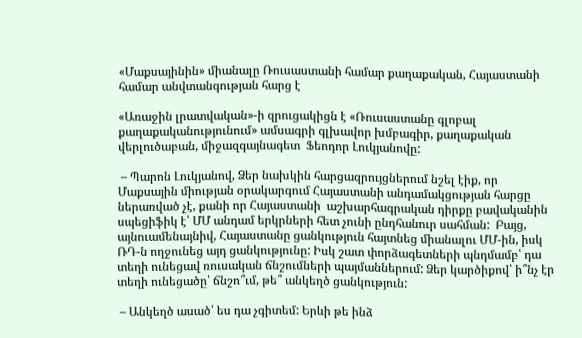«Մաքսայինին» միանալը Ռուսաստանի համար քաղաքական, Հայաստանի համար անվտանգության հարց է

«Առաջին լրատվական»-ի զրուցակիցն է «Ռուսաստանը գլոբալ քաղաքականությունում» ամսագրի գլխավոր խմբագիր, քաղաքական վերլուծաբան, միջազգայնագետ  Ֆեոդոր Լուկյանովը:

 – Պարոն Լուկյանով, Ձեր նախկին հարցազրույցներում նշել էիք, որ  Մաքսային միության օրակարգում Հայաստանի անդամակցության հարցը ներառված չէ, քանի որ Հայաստանի  աշխարհագրական դիրքը բավականին   սպեցիֆիկ է՝ ՄՄ անդամ երկրների հետ չունի ընդհանուր սահման:  Բայց, այնուամենայնիվ, Հայաստանը ցանկություն հայտնեց միանալու ՄՄ-ին, իսկ ՌԴ-ն ողջունեց այդ ցանկությունը: Իսկ շատ փորձագետների պնդմամբ՝ դա տեղի ունեցավ ռուսական ճնշումների պայմաններում: Ձեր կարծիքով՝ ի՞նչ էր տեղի ունեցածը՝ ճնշո՞ւմ, թե՞ անկեղծ ցանկություն:

 – Անկեղծ ասած՝ ես դա չգիտեմ: Երևի թե ինձ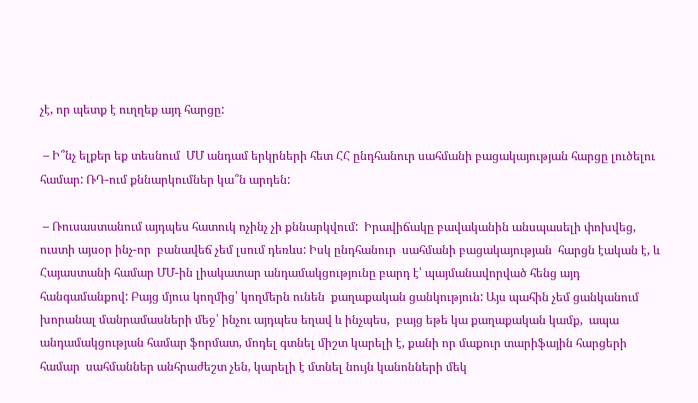չէ, որ պետք է ուղղեք այդ հարցը:

 – Ի՞նչ ելքեր եք տեսնում  ՄՄ անդամ երկրների հետ ՀՀ ընդհանուր սահմանի բացակայության հարցը լուծելու համար: ՌԴ-ում քննարկումներ կա՞ն արդեն:

 – Ռուսաստանում այդպես հատուկ ոչինչ չի քննարկվում:  Իրավիճակը բավականին անսպասելի փոխվեց, ուստի այսօր ինչ-որ  բանավեճ չեմ լսում դեռևս: Իսկ ընդհանուր  սահմանի բացակայության  հարցն էական է, և Հայաստանի համար ՄՄ-ին լիակատար անդամակցությունը բարդ է՝ պայմանավորված հենց այդ հանգամանքով: Բայց մյուս կողմից՝ կողմերն ունեն  քաղաքական ցանկություն: Այս պահին չեմ ցանկանում  խորանալ մանրամասների մեջ՝ ինչու այդպես եղավ և ինչպես,  բայց եթե կա քաղաքական կամք,  ապա անդամակցության համար ֆորմատ, մոդել գտնել միշտ կարելի է, քանի որ մաքուր տարիֆային հարցերի համար  սահմաններ անհրաժեշտ չեն, կարելի է մտնել նույն կանոնների մեկ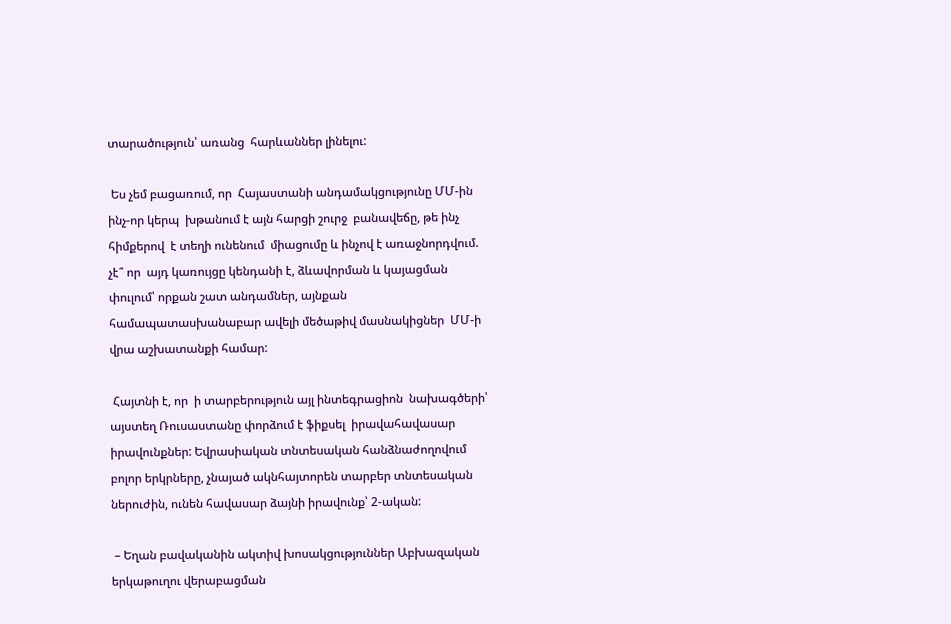տարածություն՝ առանց  հարևաններ լինելու:

 Ես չեմ բացառում, որ  Հայաստանի անդամակցությունը ՄՄ-ին  ինչ-որ կերպ  խթանում է այն հարցի շուրջ  բանավեճը, թե ինչ հիմքերով  է տեղի ունենում  միացումը և ինչով է առաջնորդվում. չէ՞ որ  այդ կառույցը կենդանի է, ձևավորման և կայացման փուլում՝ որքան շատ անդամներ, այնքան  համապատասխանաբար ավելի մեծաթիվ մասնակիցներ  ՄՄ-ի վրա աշխատանքի համար:

 Հայտնի է, որ  ի տարբերություն այլ ինտեգրացիոն  նախագծերի՝ այստեղ Ռուսաստանը փորձում է ֆիքսել  իրավահավասար իրավունքներ: Եվրասիական տնտեսական հանձնաժողովում բոլոր երկրները, չնայած ակնհայտորեն տարբեր տնտեսական ներուժին, ունեն հավասար ձայնի իրավունք՝ 2-ական:

 – Եղան բավականին ակտիվ խոսակցություններ Աբխազական երկաթուղու վերաբացման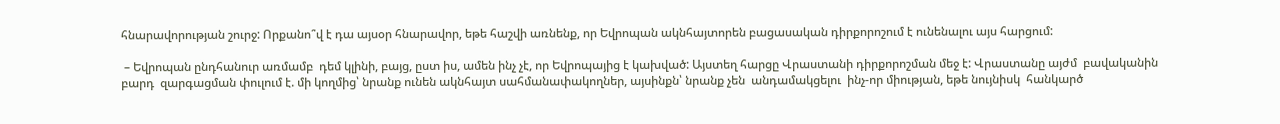հնարավորության շուրջ: Որքանո՞վ է դա այսօր հնարավոր, եթե հաշվի առնենք, որ Եվրոպան ակնհայտորեն բացասական դիրքորոշում է ունենալու այս հարցում:

 – Եվրոպան ընդհանուր առմամբ  դեմ կլինի, բայց, ըստ իս, ամեն ինչ չէ, որ Եվրոպայից է կախված: Այստեղ հարցը Վրաստանի դիրքորոշման մեջ է: Վրաստանը այժմ  բավականին բարդ  զարգացման փուլում է. մի կողմից՝ նրանք ունեն ակնհայտ սահմանափակողներ, այսինքն՝ նրանք չեն  անդամակցելու  ինչ-որ միության, եթե նույնիսկ  հանկարծ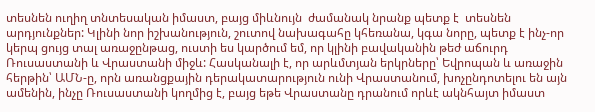տեսնեն ուղիղ տնտեսական իմաստ, բայց միևնույն  ժամանակ նրանք պետք է  տեսնեն  արդյունքներ: Կլինի նոր իշխանություն, շուտով նախագահը կհեռանա, կգա նորը, պետք է ինչ-որ կերպ ցույց տալ առաջընթաց, ուստի ես կարծում եմ, որ կլինի բավականին թեժ աճուրդ Ռուսաստանի և Վրաստանի միջև: Հասկանալի է, որ արևմտյան երկրները՝ Եվրոպան և առաջին հերթին՝ ԱՄՆ-ը, որն առանցքային դերակատարություն ունի Վրաստանում, խոչընդոտելու են այն ամենին, ինչը Ռուսաստանի կողմից է, բայց եթե Վրաստանը դրանում որևէ ակնհայտ իմաստ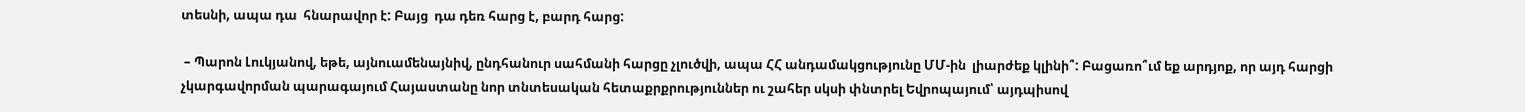տեսնի, ապա դա  հնարավոր է: Բայց  դա դեռ հարց է, բարդ հարց:

 – Պարոն Լուկյանով, եթե, այնուամենայնիվ, ընդհանուր սահմանի հարցը չլուծվի, ապա ՀՀ անդամակցությունը ՄՄ-ին  լիարժեք կլինի՞: Բացառո՞ւմ եք արդյոք, որ այդ հարցի չկարգավորման պարագայում Հայաստանը նոր տնտեսական հետաքրքրություններ ու շահեր սկսի փնտրել Եվրոպայում՝ այդպիսով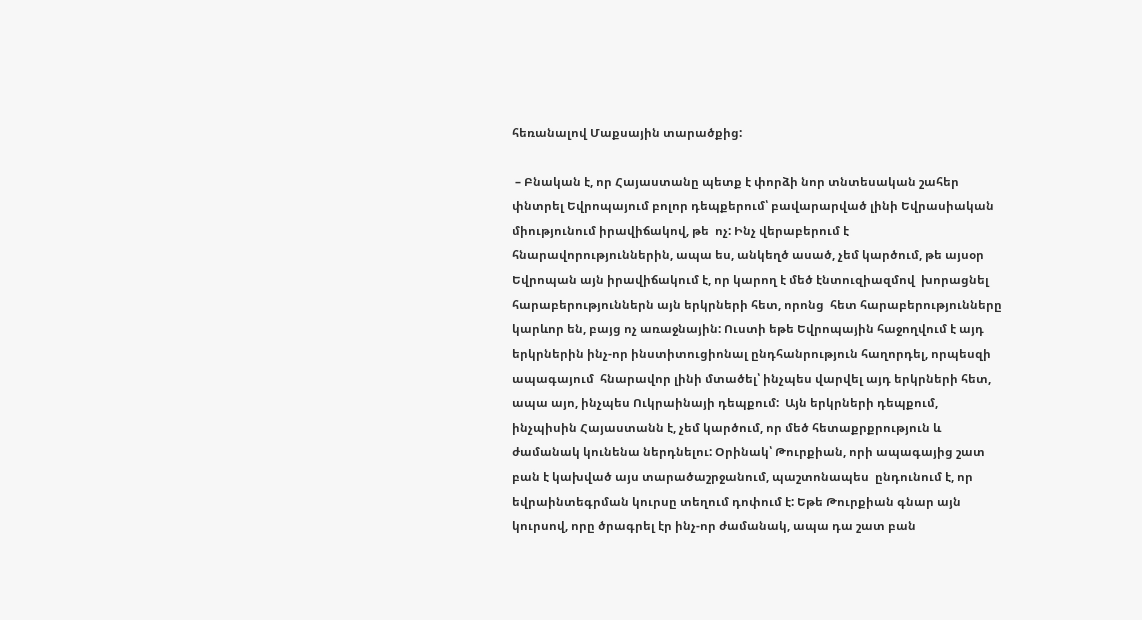հեռանալով Մաքսային տարածքից:

 – Բնական է, որ Հայաստանը պետք է փորձի նոր տնտեսական շահեր փնտրել Եվրոպայում բոլոր դեպքերում՝ բավարարված լինի Եվրասիական միությունում իրավիճակով, թե  ոչ: Ինչ վերաբերում է հնարավորություններին, ապա ես, անկեղծ ասած, չեմ կարծում, թե այսօր Եվրոպան այն իրավիճակում է, որ կարող է մեծ էնտուզիազմով  խորացնել հարաբերություններն այն երկրների հետ, որոնց  հետ հարաբերությունները կարևոր են, բայց ոչ առաջնային: Ուստի եթե Եվրոպային հաջողվում է այդ երկրներին ինչ-որ ինստիտուցիոնալ ընդհանրություն հաղորդել, որպեսզի ապագայում  հնարավոր լինի մտածել՝ ինչպես վարվել այդ երկրների հետ, ապա այո, ինչպես Ուկրաինայի դեպքում:  Այն երկրների դեպքում, ինչպիսին Հայաստանն է, չեմ կարծում, որ մեծ հետաքրքրություն և ժամանակ կունենա ներդնելու: Օրինակ՝ Թուրքիան, որի ապագայից շատ բան է կախված այս տարածաշրջանում, պաշտոնապես  ընդունում է, որ եվրաինտեգրման կուրսը տեղում դոփում է: Եթե Թուրքիան գնար այն կուրսով, որը ծրագրել էր ինչ-որ ժամանակ, ապա դա շատ բան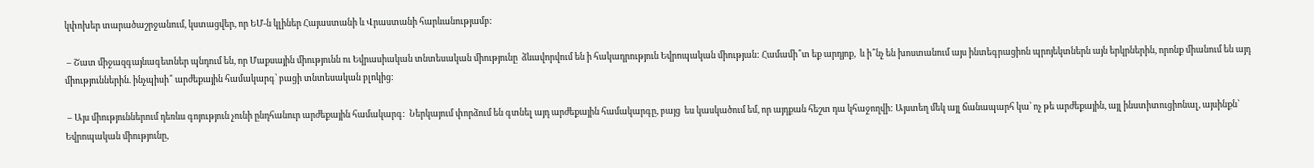կփոխեր տարածաշրջանում, կստացվեր, որ ԵՄ-ն կլիներ Հայաստանի և Վրաստանի հարևանությամբ:

 – Շատ միջազգայնագետներ պնդում են, որ Մաքսային միությունն ու Եվրասիական տնտեսական միությունը  ձևավորվում են ի հակադրություն Եվրոպական միության: Համամի՞տ եք արդյոք,  և ի՞նչ են խոստանում այս ինտեգրացիոն պրոյեկտներն այն երկրներին, որոնք միանում են այդ միություններին. ինչպիսի՞ արժեքային համակարգ՝ բացի տնտեսական բլոկից:

 – Այս միություններում դեռևս գոյություն չունի ընդհանուր արժեքային համակարգ:  Ներկայում փորձում են գտնել այդ արժեքային համակարգը, բայց  ես կասկածում եմ, որ այդքան հեշտ դա կհաջողվի: Այստեղ մեկ այլ ճանապարհ կա՝ ոչ թե արժեքային, այլ ինստիտուցիոնալ, այսինքն՝ Եվրոպական միությունը,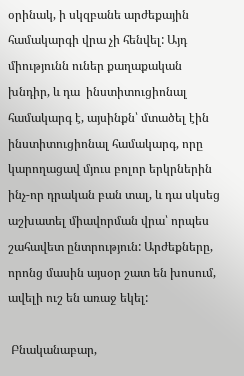օրինակ, ի սկզբանե արժեքային համակարգի վրա չի հենվել: Այդ միությունն ուներ քաղաքական խնդիր, և դա  ինստիտուցիոնալ համակարգ է, այսինքն՝ մտածել էին ինստիտուցիոնալ համակարգ, որը կարողացավ մյուս բոլոր երկրներին ինչ-որ դրական բան տալ, և դա սկսեց աշխատել միավորման վրա՝ որպես շահավետ ընտրություն: Արժեքները, որոնց մասին այսօր շատ են խոսում, ավելի ուշ են առաջ եկել:

 Բնականաբար,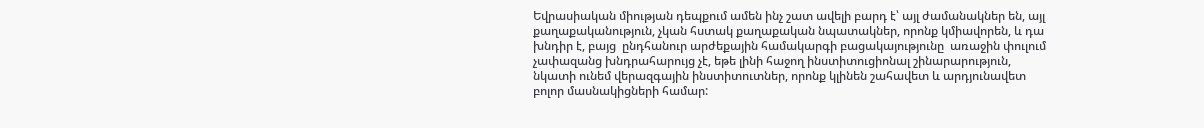Եվրասիական միության դեպքում ամեն ինչ շատ ավելի բարդ է՝ այլ ժամանակներ են, այլ քաղաքականություն, չկան հստակ քաղաքական նպատակներ, որոնք կմիավորեն, և դա խնդիր է, բայց  ընդհանուր արժեքային համակարգի բացակայությունը  առաջին փուլում չափազանց խնդրահարույց չէ, եթե լինի հաջող ինստիտուցիոնալ շինարարություն, նկատի ունեմ վերազգային ինստիտուտներ, որոնք կլինեն շահավետ և արդյունավետ բոլոր մասնակիցների համար: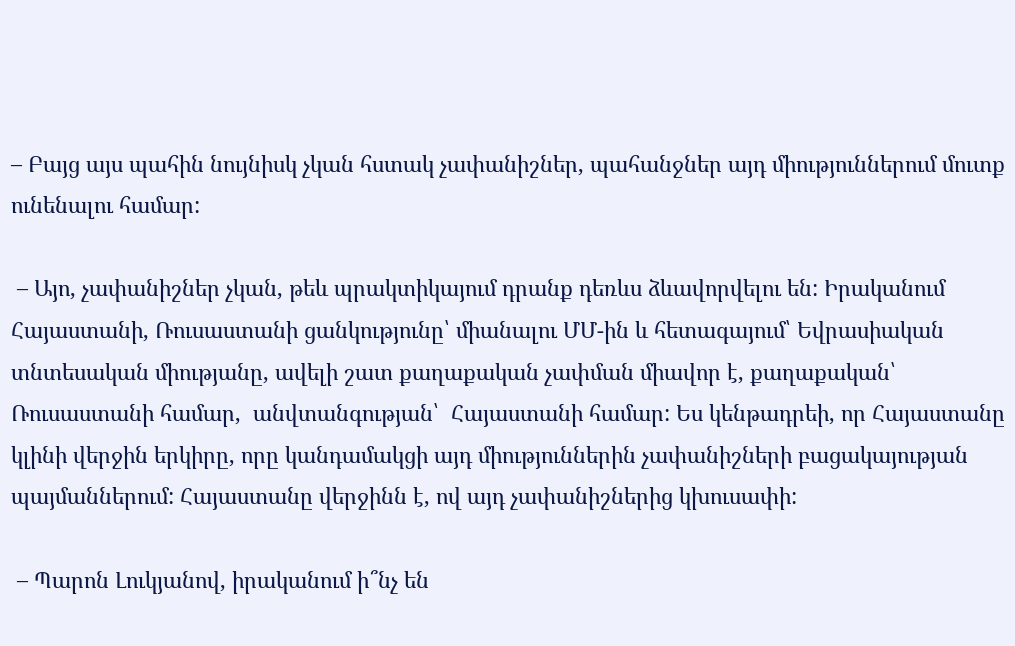– Բայց այս պահին նույնիսկ չկան հստակ չափանիշներ, պահանջներ այդ միություններում մուտք ունենալու համար:

 – Այո, չափանիշներ չկան, թեև պրակտիկայում դրանք դեռևս ձևավորվելու են: Իրականում Հայաստանի, Ռուսաստանի ցանկությունը՝ միանալու ՄՄ-ին և հետագայում՝ Եվրասիական տնտեսական միությանը, ավելի շատ քաղաքական չափման միավոր է, քաղաքական՝ Ռուսաստանի համար,  անվտանգության՝  Հայաստանի համար: Ես կենթադրեի, որ Հայաստանը կլինի վերջին երկիրը, որը կանդամակցի այդ միություններին չափանիշների բացակայության պայմաններում: Հայաստանը վերջինն է, ով այդ չափանիշներից կխուսափի:

 – Պարոն Լուկյանով, իրականում ի՞նչ են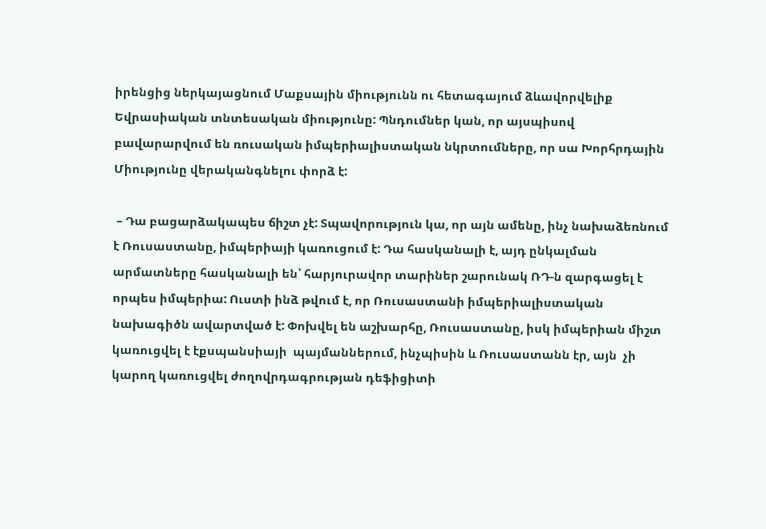իրենցից ներկայացնում Մաքսային միությունն ու հետագայում ձևավորվելիք Եվրասիական տնտեսական միությունը: Պնդումներ կան, որ այսպիսով բավարարվում են ռուսական իմպերիալիստական նկրտումները, որ սա Խորհրդային Միությունը վերականգնելու փորձ է:

 – Դա բացարձակապես ճիշտ չէ: Տպավորություն կա, որ այն ամենը, ինչ նախաձեռնում է Ռուսաստանը, իմպերիայի կառուցում է: Դա հասկանալի է, այդ ընկալման արմատները հասկանալի են՝ հարյուրավոր տարիներ շարունակ ՌԴ-ն զարգացել է որպես իմպերիա: Ուստի ինձ թվում է, որ Ռուսաստանի իմպերիալիստական նախագիծն ավարտված է: Փոխվել են աշխարհը, Ռուսաստանը, իսկ իմպերիան միշտ կառուցվել է էքսպանսիայի  պայմաններում, ինչպիսին և Ռուսաստանն էր, այն  չի կարող կառուցվել ժողովրդագրության դեֆիցիտի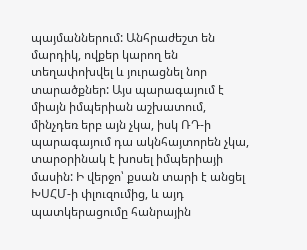պայմաններում: Անհրաժեշտ են մարդիկ, ովքեր կարող են տեղափոխվել և յուրացնել նոր տարածքներ: Այս պարագայում է միայն իմպերիան աշխատում, մինչդեռ երբ այն չկա, իսկ ՌԴ-ի պարագայում դա ակնհայտորեն չկա, տարօրինակ է խոսել իմպերիայի մասին: Ի վերջո՝ քսան տարի է անցել ԽՍՀՄ-ի փլուզումից, և այդ պատկերացումը հանրային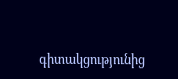գիտակցությունից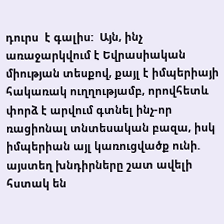դուրս  է գալիս:  Այն, ինչ առաջարկվում է Եվրասիական միության տեսքով, քայլ է իմպերիայի հակառակ ուղղությամբ, որովհետև փորձ է արվում գտնել ինչ-որ ռացիոնալ տնտեսական բազա, իսկ իմպերիան այլ կառուցվածք ունի. այստեղ խնդիրները շատ ավելի հստակ են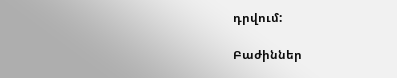դրվում:

Բաժիններ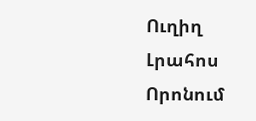Ուղիղ
Լրահոս
Որոնում